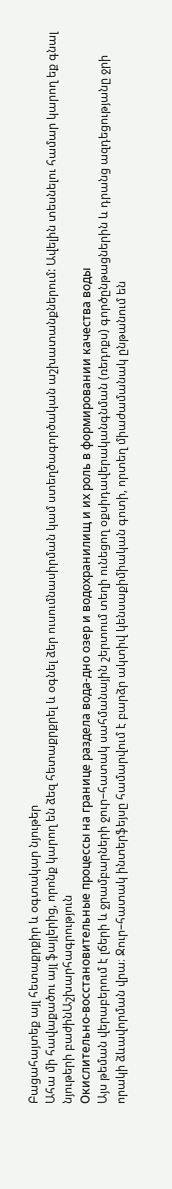Բացահայտեք այլ հետաքրքիր և օգտակար նյութեր
Ահա մի հավաքածու այլ ֆայլերից, որոնք կարող են ձեզ հետաքրքրել և օգնել ձեր ուսումնասիրման կամ ստեղծագործական աշխատանքներում: Ավելին տեսնելու համար կարող եք գնալ նյութերի բաժինԱշխարհագրություն
Окислительно-восстановительные процессы на границе раздела вода-дно озер и водохранилищ и их роль в формировании качества воды
Այս թեման վերաբերում է լճերի և ջրամբարների ջուր–հատակ սահմանային շերտում տեղի ունեցող օքսիդավերականգնման (ռեդոքս) գործընթացներին և դրանց ազդեցությանը ջրի որակի ձևավորման վրա։ Ջուր–հատակ ինտերֆեյսը համարվում է բարձր ակտիվ կենսաքիմիական գոտի, որտեղ միաժամանակ ընթանում են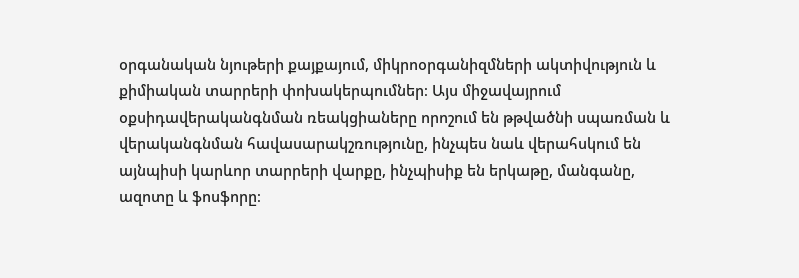օրգանական նյութերի քայքայում, միկրոօրգանիզմների ակտիվություն և քիմիական տարրերի փոխակերպումներ։ Այս միջավայրում օքսիդավերականգնման ռեակցիաները որոշում են թթվածնի սպառման և վերականգնման հավասարակշռությունը, ինչպես նաև վերահսկում են այնպիսի կարևոր տարրերի վարքը, ինչպիսիք են երկաթը, մանգանը, ազոտը և ֆոսֆորը։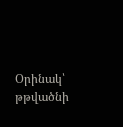Օրինակ՝ թթվածնի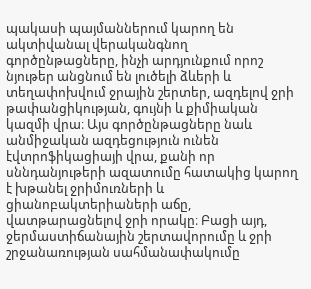պակասի պայմաններում կարող են ակտիվանալ վերականգնող գործընթացները, ինչի արդյունքում որոշ նյութեր անցնում են լուծելի ձևերի և տեղափոխվում ջրային շերտեր, ազդելով ջրի թափանցիկության, գույնի և քիմիական կազմի վրա։ Այս գործընթացները նաև անմիջական ազդեցություն ունեն էվտրոֆիկացիայի վրա, քանի որ սննդանյութերի ազատումը հատակից կարող է խթանել ջրիմուռների և ցիանոբակտերիաների աճը, վատթարացնելով ջրի որակը։ Բացի այդ, ջերմաստիճանային շերտավորումը և ջրի շրջանառության սահմանափակումը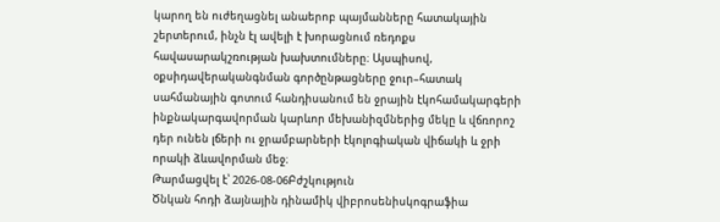կարող են ուժեղացնել անաերոբ պայմանները հատակային շերտերում, ինչն էլ ավելի է խորացնում ռեդոքս հավասարակշռության խախտումները։ Այսպիսով, օքսիդավերականգնման գործընթացները ջուր–հատակ սահմանային գոտում հանդիսանում են ջրային էկոհամակարգերի ինքնակարգավորման կարևոր մեխանիզմներից մեկը և վճռորոշ դեր ունեն լճերի ու ջրամբարների էկոլոգիական վիճակի և ջրի որակի ձևավորման մեջ։
Թարմացվել է՝ 2026-08-06Բժշկություն
Ծնկան հոդի ձայնային դինամիկ վիբրոսենիսկոգրաֆիա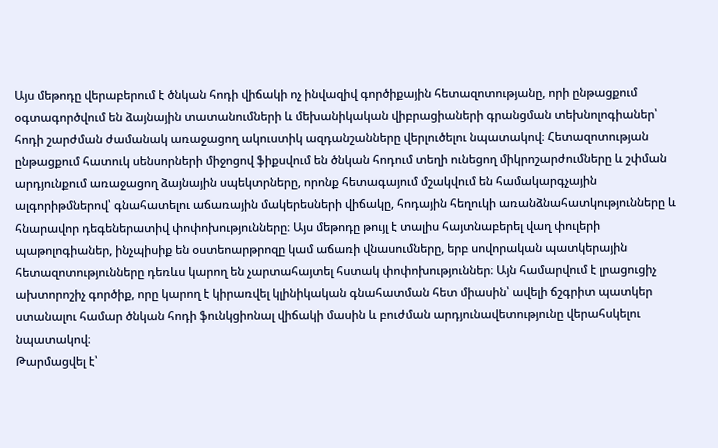Այս մեթոդը վերաբերում է ծնկան հոդի վիճակի ոչ ինվազիվ գործիքային հետազոտությանը, որի ընթացքում օգտագործվում են ձայնային տատանումների և մեխանիկական վիբրացիաների գրանցման տեխնոլոգիաներ՝ հոդի շարժման ժամանակ առաջացող ակուստիկ ազդանշանները վերլուծելու նպատակով։ Հետազոտության ընթացքում հատուկ սենսորների միջոցով ֆիքսվում են ծնկան հոդում տեղի ունեցող միկրոշարժումները և շփման արդյունքում առաջացող ձայնային սպեկտրները, որոնք հետագայում մշակվում են համակարգչային ալգորիթմներով՝ գնահատելու աճառային մակերեսների վիճակը, հոդային հեղուկի առանձնահատկությունները և հնարավոր դեգեներատիվ փոփոխությունները։ Այս մեթոդը թույլ է տալիս հայտնաբերել վաղ փուլերի պաթոլոգիաներ, ինչպիսիք են օստեոարթրոզը կամ աճառի վնասումները, երբ սովորական պատկերային հետազոտությունները դեռևս կարող են չարտահայտել հստակ փոփոխություններ։ Այն համարվում է լրացուցիչ ախտորոշիչ գործիք, որը կարող է կիրառվել կլինիկական գնահատման հետ միասին՝ ավելի ճշգրիտ պատկեր ստանալու համար ծնկան հոդի ֆունկցիոնալ վիճակի մասին և բուժման արդյունավետությունը վերահսկելու նպատակով։
Թարմացվել է՝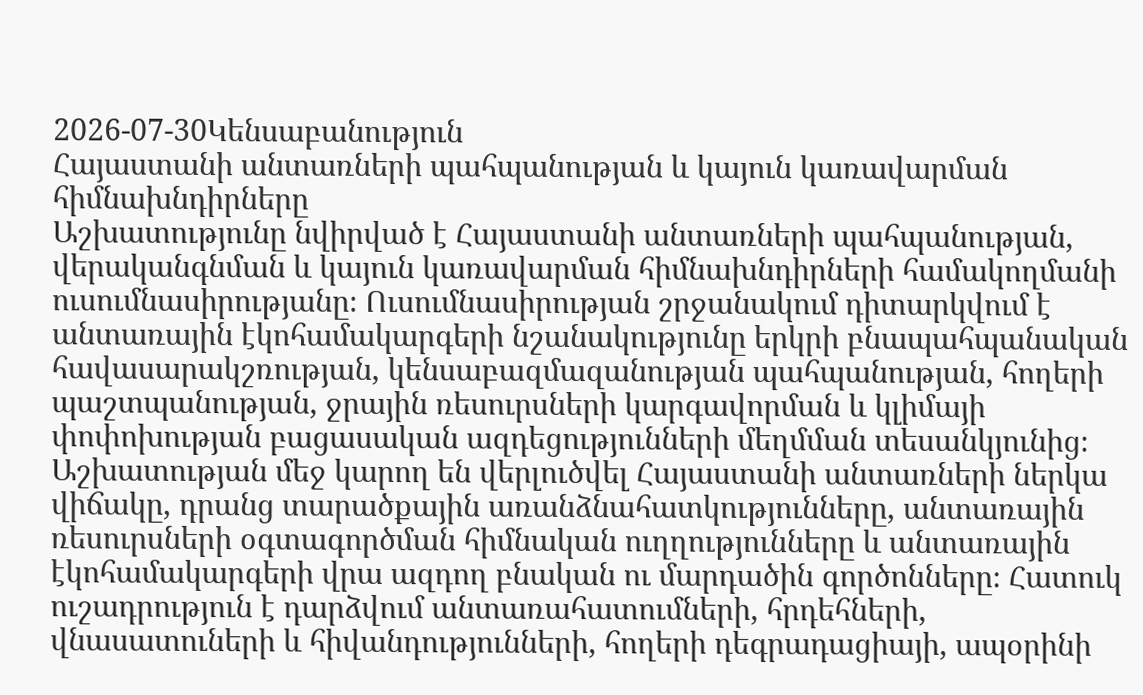2026-07-30Կենսաբանություն
Հայաստանի անտառների պահպանության և կայուն կառավարման հիմնախնդիրները
Աշխատությունը նվիրված է Հայաստանի անտառների պահպանության, վերականգնման և կայուն կառավարման հիմնախնդիրների համակողմանի ուսումնասիրությանը։ Ուսումնասիրության շրջանակում դիտարկվում է անտառային էկոհամակարգերի նշանակությունը երկրի բնապահպանական հավասարակշռության, կենսաբազմազանության պահպանության, հողերի պաշտպանության, ջրային ռեսուրսների կարգավորման և կլիմայի փոփոխության բացասական ազդեցությունների մեղմման տեսանկյունից։ Աշխատության մեջ կարող են վերլուծվել Հայաստանի անտառների ներկա վիճակը, դրանց տարածքային առանձնահատկությունները, անտառային ռեսուրսների օգտագործման հիմնական ուղղությունները և անտառային էկոհամակարգերի վրա ազդող բնական ու մարդածին գործոնները։ Հատուկ ուշադրություն է դարձվում անտառահատումների, հրդեհների, վնասատուների և հիվանդությունների, հողերի դեգրադացիայի, ապօրինի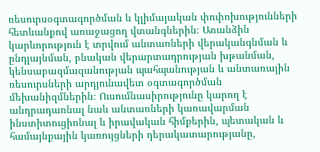ռեսուրսօգտագործման և կլիմայական փոփոխությունների հետևանքով առաջացող վտանգներին։ Առանձին կարևորություն է տրվում անտառների վերականգնման և ընդլայնման, բնական վերարտադրության խթանման, կենսաբազմազանության պահպանության և անտառային ռեսուրսների արդյունավետ օգտագործման մեխանիզմներին։ Ուսումնասիրությունը կարող է անդրադառնալ նաև անտառների կառավարման ինստիտուցիոնալ և իրավական հիմքերին, պետական և համայնքային կառույցների դերակատարությանը,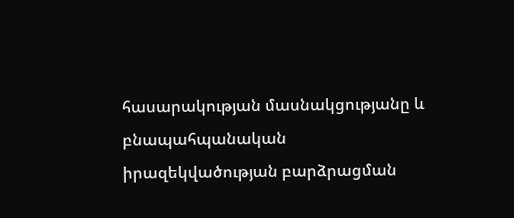հասարակության մասնակցությանը և բնապահպանական իրազեկվածության բարձրացման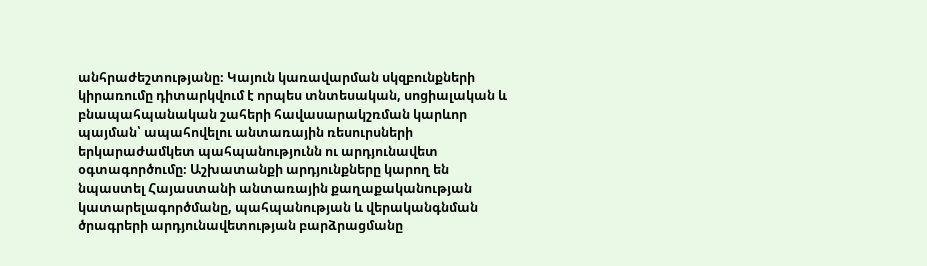անհրաժեշտությանը։ Կայուն կառավարման սկզբունքների կիրառումը դիտարկվում է որպես տնտեսական, սոցիալական և բնապահպանական շահերի հավասարակշռման կարևոր պայման՝ ապահովելու անտառային ռեսուրսների երկարաժամկետ պահպանությունն ու արդյունավետ օգտագործումը։ Աշխատանքի արդյունքները կարող են նպաստել Հայաստանի անտառային քաղաքականության կատարելագործմանը, պահպանության և վերականգնման ծրագրերի արդյունավետության բարձրացմանը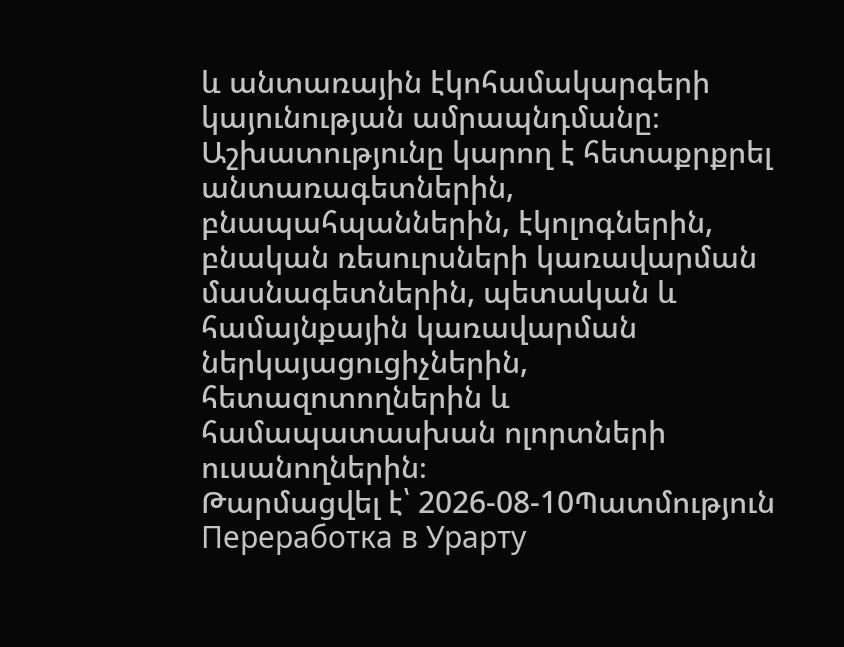և անտառային էկոհամակարգերի կայունության ամրապնդմանը։ Աշխատությունը կարող է հետաքրքրել անտառագետներին, բնապահպաններին, էկոլոգներին, բնական ռեսուրսների կառավարման մասնագետներին, պետական և համայնքային կառավարման ներկայացուցիչներին, հետազոտողներին և համապատասխան ոլորտների ուսանողներին։
Թարմացվել է՝ 2026-08-10Պատմություն
Переработка в Урарту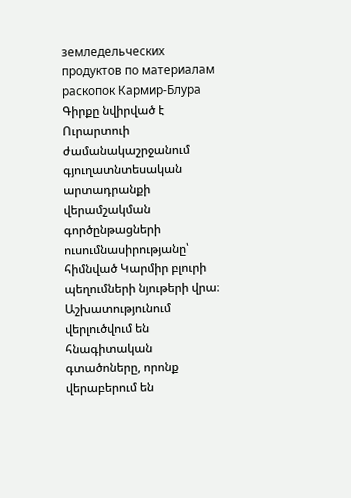земледельческих продуктов по материалам раскопок Кармир-Блура
Գիրքը նվիրված է Ուրարտուի ժամանակաշրջանում գյուղատնտեսական արտադրանքի վերամշակման գործընթացների ուսումնասիրությանը՝ հիմնված Կարմիր բլուրի պեղումների նյութերի վրա։ Աշխատությունում վերլուծվում են հնագիտական գտածոները, որոնք վերաբերում են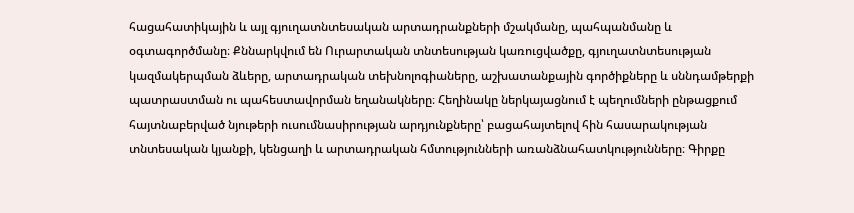հացահատիկային և այլ գյուղատնտեսական արտադրանքների մշակմանը, պահպանմանը և օգտագործմանը։ Քննարկվում են Ուրարտական տնտեսության կառուցվածքը, գյուղատնտեսության կազմակերպման ձևերը, արտադրական տեխնոլոգիաները, աշխատանքային գործիքները և սննդամթերքի պատրաստման ու պահեստավորման եղանակները։ Հեղինակը ներկայացնում է պեղումների ընթացքում հայտնաբերված նյութերի ուսումնասիրության արդյունքները՝ բացահայտելով հին հասարակության տնտեսական կյանքի, կենցաղի և արտադրական հմտությունների առանձնահատկությունները։ Գիրքը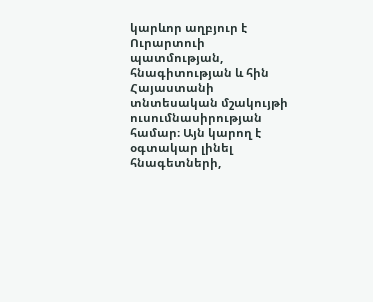կարևոր աղբյուր է Ուրարտուի պատմության, հնագիտության և հին Հայաստանի տնտեսական մշակույթի ուսումնասիրության համար։ Այն կարող է օգտակար լինել հնագետների,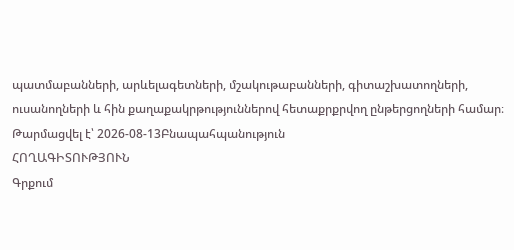պատմաբանների, արևելագետների, մշակութաբանների, գիտաշխատողների, ուսանողների և հին քաղաքակրթություններով հետաքրքրվող ընթերցողների համար։
Թարմացվել է՝ 2026-08-13Բնապահպանություն
ՀՈՂԱԳԻՏՈՒԹՅՈՒՆ
Գրքում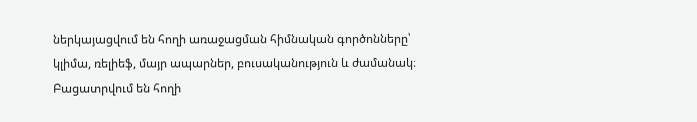ներկայացվում են հողի առաջացման հիմնական գործոնները՝ կլիմա, ռելիեֆ, մայր ապարներ, բուսականություն և ժամանակ։ Բացատրվում են հողի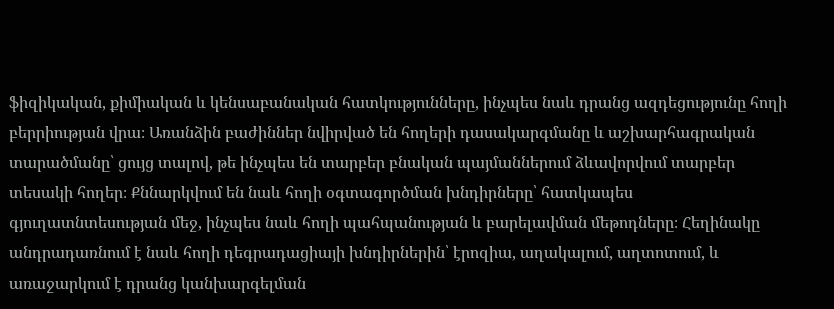ֆիզիկական, քիմիական և կենսաբանական հատկությունները, ինչպես նաև դրանց ազդեցությունը հողի բերրիության վրա։ Առանձին բաժիններ նվիրված են հողերի դասակարգմանը և աշխարհագրական տարածմանը՝ ցույց տալով, թե ինչպես են տարբեր բնական պայմաններում ձևավորվում տարբեր տեսակի հողեր։ Քննարկվում են նաև հողի օգտագործման խնդիրները՝ հատկապես գյուղատնտեսության մեջ, ինչպես նաև հողի պահպանության և բարելավման մեթոդները։ Հեղինակը անդրադառնում է նաև հողի դեգրադացիայի խնդիրներին՝ էրոզիա, աղակալում, աղտոտում, և առաջարկում է դրանց կանխարգելման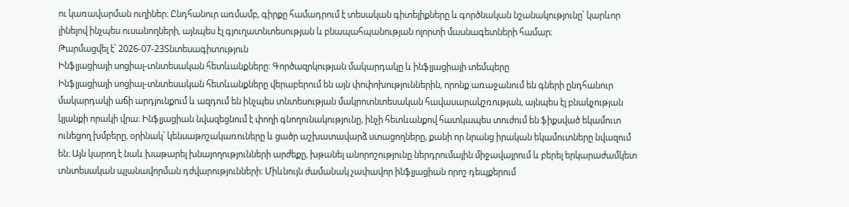ու կառավարման ուղիներ։ Ընդհանուր առմամբ, գիրքը համադրում է տեսական գիտելիքները և գործնական նշանակությունը՝ կարևոր լինելով ինչպես ուսանողների, այնպես էլ գյուղատնտեսության և բնապահպանության ոլորտի մասնագետների համար։
Թարմացվել է՝ 2026-07-23Տնտեսագիտություն
Ինֆլյացիայի սոցիալ-տնտեսական հետևանքները: Գործազրկության մակարդակը և ինֆլյացիայի տեմպերը
Ինֆլյացիայի սոցիալ-տնտեսական հետևանքները վերաբերում են այն փոփոխություններին, որոնք առաջանում են գների ընդհանուր մակարդակի աճի արդյունքում և ազդում են ինչպես տնտեսության մակրոտնտեսական հավասարակշռության, այնպես էլ բնակչության կյանքի որակի վրա։ Ինֆլյացիան նվազեցնում է փողի գնողունակությունը, ինչի հետևանքով հատկապես տուժում են ֆիքսված եկամուտ ունեցող խմբերը, օրինակ՝ կենսաթոշակառուները և ցածր աշխատավարձ ստացողները, քանի որ նրանց իրական եկամուտները նվազում են։ Այն կարող է նաև խաթարել խնայողությունների արժեքը, խթանել անորոշությունը ներդրումային միջավայրում և բերել երկարաժամկետ տնտեսական պլանավորման դժվարությունների։ Միևնույն ժամանակ չափավոր ինֆլյացիան որոշ դեպքերում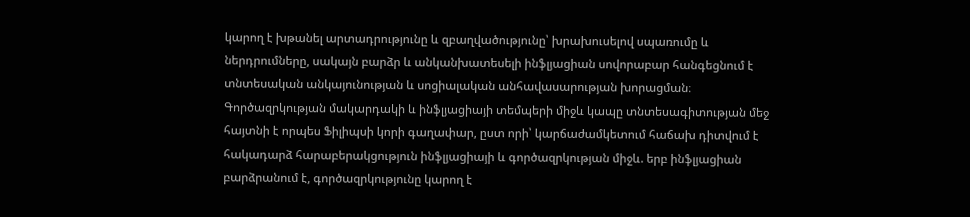կարող է խթանել արտադրությունը և զբաղվածությունը՝ խրախուսելով սպառումը և ներդրումները, սակայն բարձր և անկանխատեսելի ինֆլյացիան սովորաբար հանգեցնում է տնտեսական անկայունության և սոցիալական անհավասարության խորացման։ Գործազրկության մակարդակի և ինֆլյացիայի տեմպերի միջև կապը տնտեսագիտության մեջ հայտնի է որպես Ֆիլիպսի կորի գաղափար, ըստ որի՝ կարճաժամկետում հաճախ դիտվում է հակադարձ հարաբերակցություն ինֆլյացիայի և գործազրկության միջև. երբ ինֆլյացիան բարձրանում է, գործազրկությունը կարող է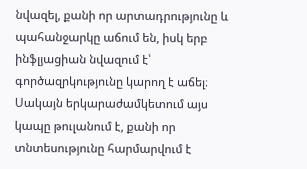նվազել, քանի որ արտադրությունը և պահանջարկը աճում են, իսկ երբ ինֆլյացիան նվազում է՝ գործազրկությունը կարող է աճել։ Սակայն երկարաժամկետում այս կապը թուլանում է, քանի որ տնտեսությունը հարմարվում է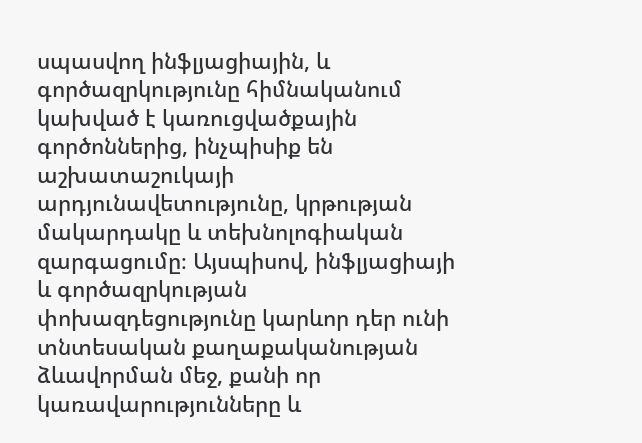սպասվող ինֆլյացիային, և գործազրկությունը հիմնականում կախված է կառուցվածքային գործոններից, ինչպիսիք են աշխատաշուկայի արդյունավետությունը, կրթության մակարդակը և տեխնոլոգիական զարգացումը։ Այսպիսով, ինֆլյացիայի և գործազրկության փոխազդեցությունը կարևոր դեր ունի տնտեսական քաղաքականության ձևավորման մեջ, քանի որ կառավարությունները և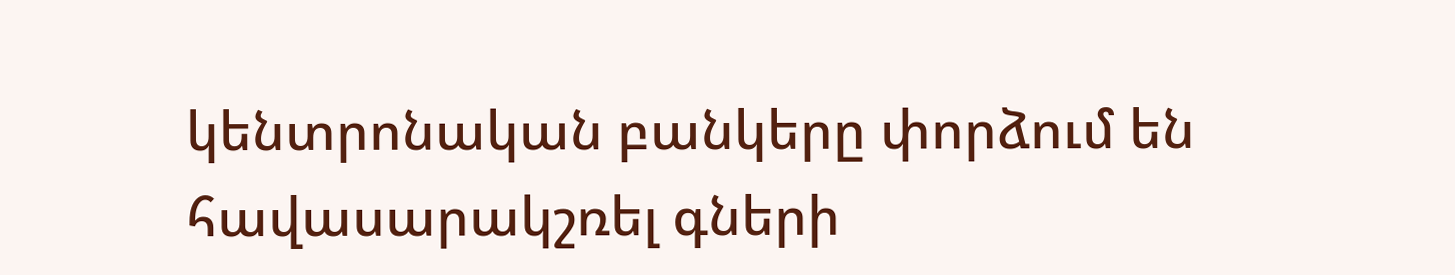կենտրոնական բանկերը փորձում են հավասարակշռել գների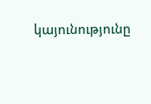կայունությունը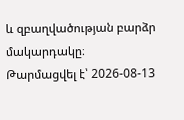և զբաղվածության բարձր մակարդակը։
Թարմացվել է՝ 2026-08-13